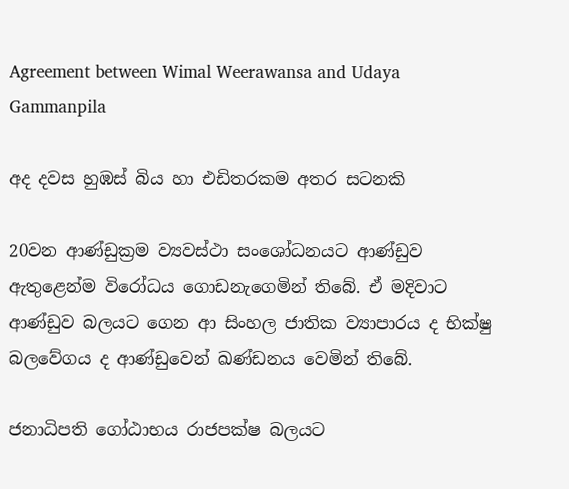Agreement between Wimal Weerawansa and Udaya Gammanpila

අද දවස හුඹස් බිය හා එඩිතරකම අතර සටනකි

20වන ආණ්ඩුක්‍රම ව්‍යවස්ථා සංශෝධනයට ආණ්ඩුව ඇතුළෙන්ම විරෝධය ගොඩනැගෙමින් තිබේ. ඒ මදිවාට ආණ්ඩුව බලයට ගෙන ආ සිංහල ජාතික ව්‍යාපාරය ද භික්ෂු බලවේගය ද ආණ්ඩුවෙන් ඛණ්ඩනය වෙමින් තිබේ.

ජනාධිපති ගෝඨාභය රාජපක්ෂ බලයට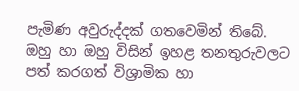පැමිණ අවුරුද්දක් ගතවෙමින් තිබේ. ඔහු හා ඔහු විසින් ඉහළ තනතුරුවලට පත් කරගත් විශ්‍රාමික හා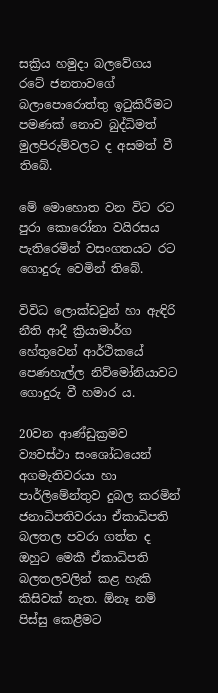සක්‍රිය හමුදා බලවේගය රටේ ජනතාවගේ බලාපොරොත්තු ඉටුකිරීමට පමණක් නොව බුද්ධිමත් මුලපිරුම්වලට ද අසමත් වී තිබේ.

මේ මොහොත වන විට රට පුරා කොරෝනා වයිරසය පැතිරෙමින් වසංගතයට රට ගොදුරු වෙමින් තිබේ.

විවිධ ලොක්ඩවුන් හා ඇඳිරි නීති ආදී ක්‍රියාමාර්ග හේතුවෙන් ආර්ථිකයේ පෙණහැල්ල නිව්මෝනියාවට ගොදුරු වී හමාර ය.

20වන ආණ්ඩුක්‍රමව ව්‍යවස්ථා සංශෝධයෙන් අගමැතිවරයා හා පාර්ලිමේන්තුව දුබල කරමින් ජනාධිපතිවරයා ඒකාධිපති බලතල පවරා ගත්ත ද ඔහුට මෙකී ඒකාධිපති බලතලවලින් කළ හැකි කිසිවක් නැත. ඕනෑ නම් පිස්සු කෙළීමට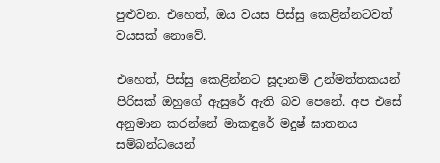පුළුවන. එහෙත්, ඔය වයස පිස්සු කෙළින්නටවත් වයසක් නොවේ.

එහෙත්, පිස්සු කෙළින්නට සූදානම් උන්මත්තකයන් පිරිසක් ඔහුගේ ඇසුරේ ඇති බව පෙනේ. අප එසේ අනුමාන කරන්නේ මාකඳුරේ මදුෂ් ඝාතනය සම්බන්ධයෙන්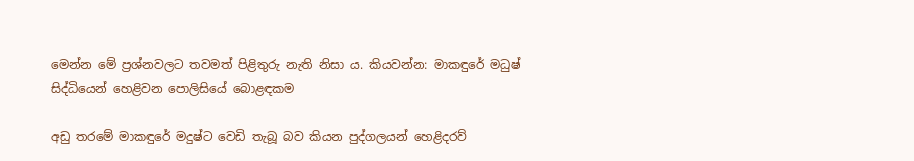මෙන්න මේ ප්‍රශ්නවලට තවමත් පිළිතුරු නැති නිසා ය. කියවන්න: මාකඳුරේ මධුෂ් සිද්ධියෙන් හෙළිවන පොලිසියේ බොළඳකම

අඩු තරමේ මාකඳුරේ මදුෂ්ට වෙඩි තැබූ බව කියන පුද්ගලයන් හෙළිදරව්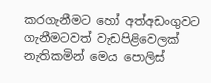කරගැනීමට හෝ අත්අඩංගුවට ගැනීමටවත් වැඩපිළිවෙලක් නැතිකමින් මෙය පොලිස්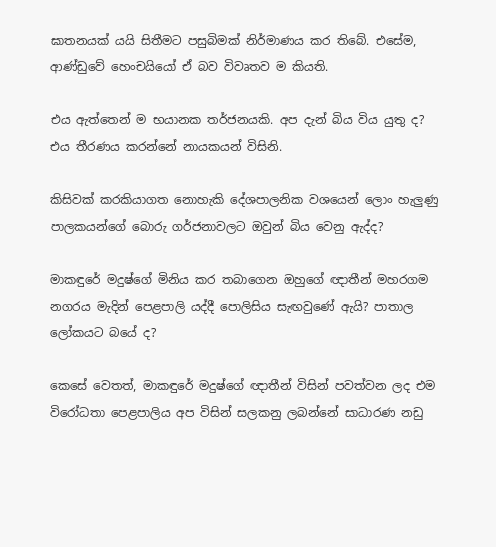ඝාතනයක් යයි සිතීමට පසුබිමක් නිර්මාණය කර තිබේ. එසේම, ආණ්ඩුවේ හෙංචයියෝ ඒ බව විවෘතව ම කියති.

එය ඇත්තෙන් ම භයානක තර්ජනයකි. අප දැන් බිය විය යුතු ද? එය තීරණය කරන්නේ නායකයන් විසිනි.

කිසිවක් කරකියාගත නොහැකි දේශපාලනික වශයෙන් ලොං හැලුණු පාලකයන්ගේ බොරු ගර්ජනාවලට ඔවුන් බිය වෙනු ඇද්ද?

මාකඳුරේ මදුෂ්ගේ මිනිය කර තබාගෙන ඔහුගේ ඥාතීන් මහරගම නගරය මැදින් පෙළපාලි යද්දී පොලිසිය සැඟවුණේ ඇයි? පාතාල ලෝකයට බයේ ද?

කෙසේ වෙතත්, මාකඳුරේ මදුෂ්ගේ ඥාතීන් විසින් පවත්වන ලද එම විරෝධතා පෙළපාලිය අප විසින් සලකනු ලබන්නේ සාධාරණ නඩු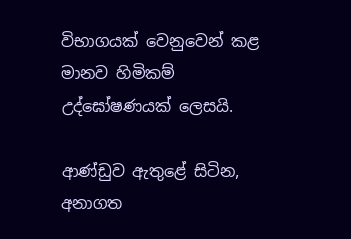විභාගයක් වෙනුවෙන් කළ මානව හිමිකම් උද්ඝෝෂණයක් ලෙසයි.

ආණ්ඩුව ඇතුළේ සිටින, අනාගත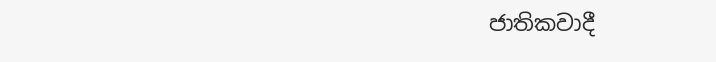ජාතිකවාදී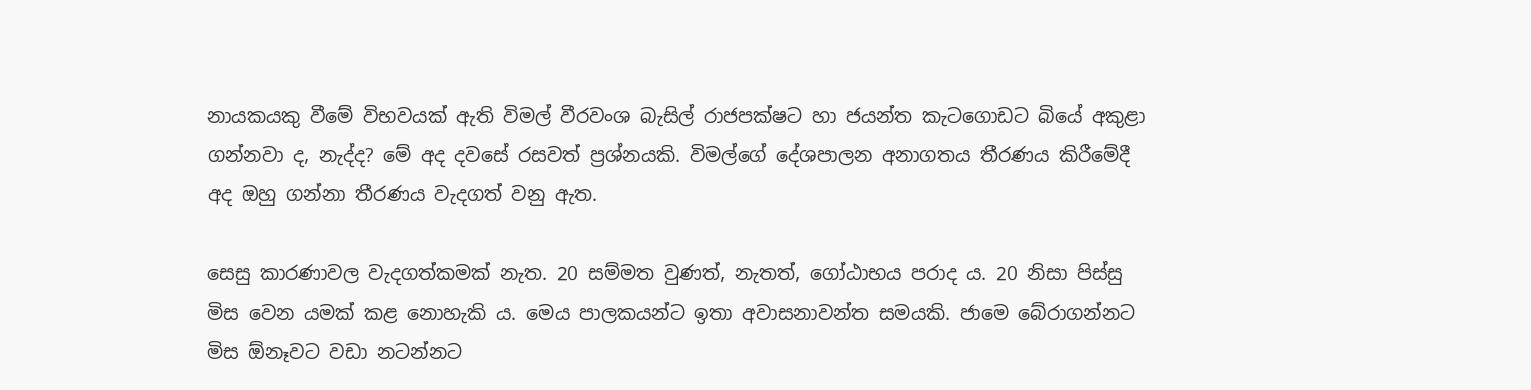නායකයකු වීමේ විභවයක් ඇති විමල් වීරවංශ බැසිල් රාජපක්ෂට හා ජයන්ත කැටගොඩට බියේ අකුළා ගන්නවා ද, නැද්ද? මේ අද දවසේ රසවත් ප්‍රශ්නයකි. විමල්ගේ දේශපාලන අනාගතය තීරණය කිරීමේදී අද ඔහු ගන්නා තීරණය වැදගත් වනු ඇත.

සෙසු කාරණාවල වැදගත්කමක් නැත. 20 සම්මත වුණත්, නැතත්, ගෝඨාභය පරාද ය. 20 නිසා පිස්සු මිස වෙන යමක් කළ නොහැකි ය. මෙය පාලකයන්ට ඉතා අවාසනාවන්ත සමයකි. ජාමෙ බේරාගන්නට මිස ඕනෑවට වඩා නටන්නට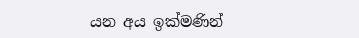යන අය ඉක්මණින්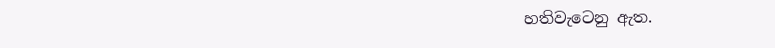හතිවැටෙනු ඇත.